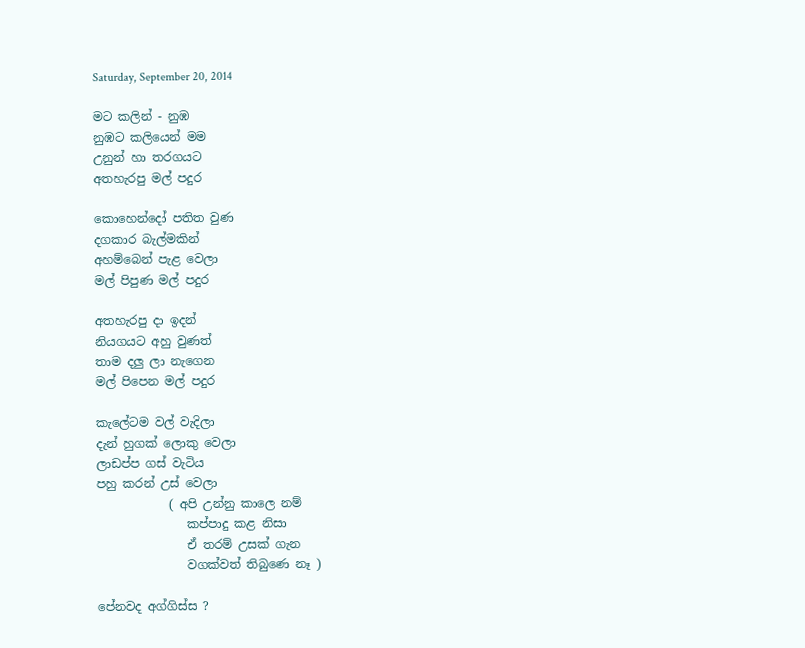Saturday, September 20, 2014

මට කලින් - නුඹ
නුඹට කලියෙන් මම
උනුන් හා තරගයට
අතහැරපු මල් පදුර

කොහෙන්දෝ පතිත වුණ
දගකාර බැල්මකින්
අහම්බෙන් පැළ වෙලා
මල් පිපුණ මල් පදුර

අතහැරපු දා ඉදන්
නියගයට අහු වුණත්
තාම දලු ලා නැගෙන
මල් පිපෙන මල් පදුර

කැලේටම වල් වැදිලා
දැන් හුගක් ලොකු වෙලා
ලාඩප්ප ගස් වැටිය
පහු කරන් උස් වෙලා
            ( අපි උන්නු කාලෙ නම්
               කප්පාදු කළ නිසා
               ඒ තරම් උසක් ගැන
               වගක්වත් තිබුණෙ නෑ )

පේනවද අග්ගිස්ස ?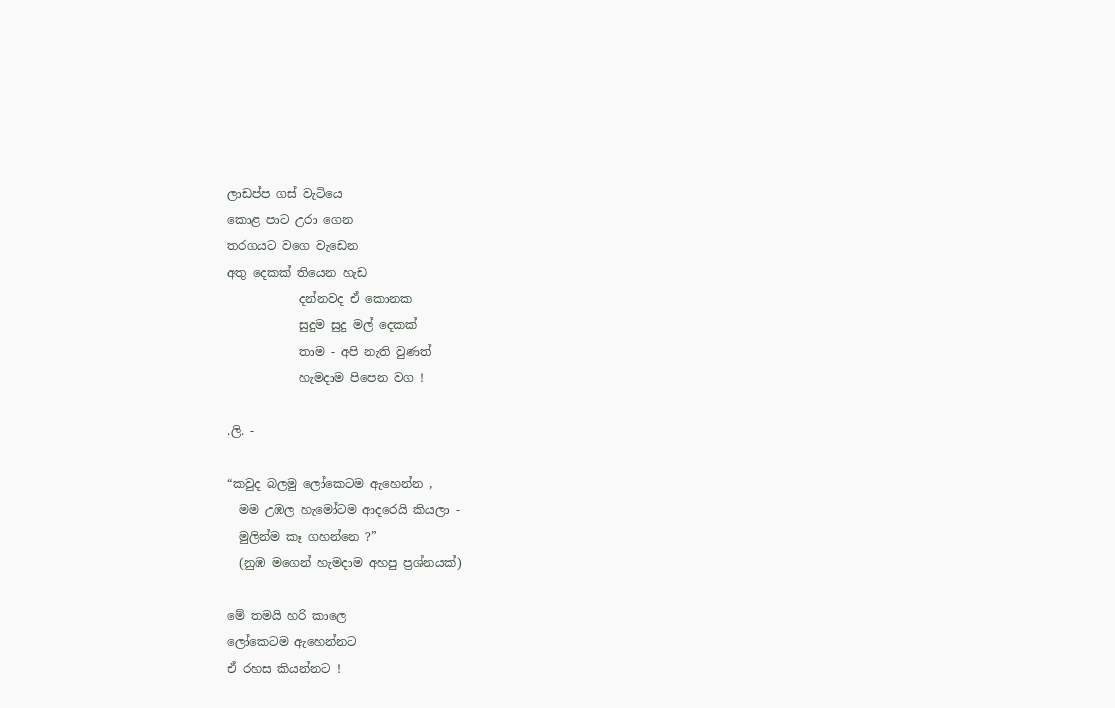ලාඩප්ප ගස් වැටියෙ
කොළ පාට උරා ගෙන
තරගයට වගෙ වැඩෙන
අතු දෙකක් තියෙන හැඩ
            දන්නවද ඒ කොනක
            සුදුම සුදු මල් දෙකක්
            තාම - අපි නැති වුණත්
            හැමදාම පිපෙන වග !

.ලි. -

“කවුද බලමු ලෝකෙටම ඇහෙන්න ,
  මම උඹල හැමෝටම ආදරෙයි කියලා -
  මුලින්ම කෑ ගහන්නෙ ?”
  (නුඹ මගෙන් හැමදාම අහපු ප්‍රශ්නයක්)

මේ තමයි හරි කාලෙ
ලෝකෙටම ඇහෙන්නට
ඒ රහස කියන්නට !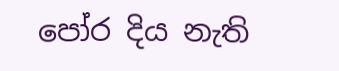පෝර දිය නැති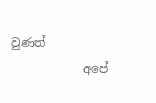වුණත්
            අපේ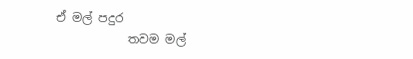ඒ මල් පදුර
            තවම මල්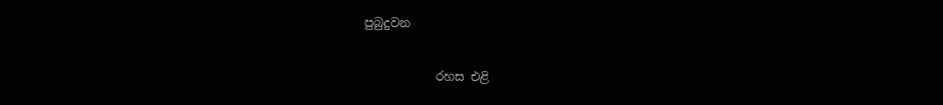පුබුදුවන

            රහස එළි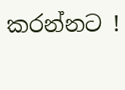කරන්නට !